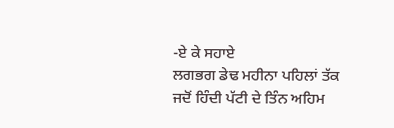-ਏ ਕੇ ਸਹਾਏ
ਲਗਭਗ ਡੇਢ ਮਹੀਨਾ ਪਹਿਲਾਂ ਤੱਕ ਜਦੋਂ ਹਿੰਦੀ ਪੱਟੀ ਦੇ ਤਿੰਨ ਅਹਿਮ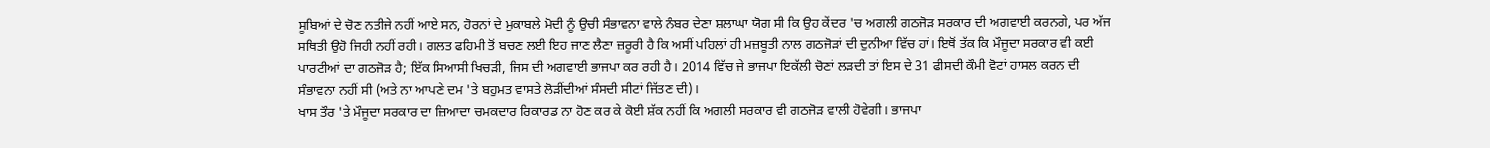ਸੂਬਿਆਂ ਦੇ ਚੋਣ ਨਤੀਜੇ ਨਹੀਂ ਆਏ ਸਨ, ਹੋਰਨਾਂ ਦੇ ਮੁਕਾਬਲੇ ਮੋਦੀ ਨੂੰ ਉਚੀ ਸੰਭਾਵਨਾ ਵਾਲੇ ਨੰਬਰ ਦੇਣਾ ਸ਼ਲਾਘਾ ਯੋਗ ਸੀ ਕਿ ਉਹ ਕੇਂਦਰ 'ਚ ਅਗਲੀ ਗਠਜੋੜ ਸਰਕਾਰ ਦੀ ਅਗਵਾਈ ਕਰਨਗੇ, ਪਰ ਅੱਜ ਸਥਿਤੀ ਉਹੋ ਜਿਹੀ ਨਹੀਂ ਰਹੀ। ਗਲਤ ਫਹਿਮੀ ਤੋਂ ਬਚਣ ਲਈ ਇਹ ਜਾਣ ਲੈਣਾ ਜ਼ਰੂਰੀ ਹੈ ਕਿ ਅਸੀਂ ਪਹਿਲਾਂ ਹੀ ਮਜ਼ਬੂਤੀ ਨਾਲ ਗਠਜੋੜਾਂ ਦੀ ਦੁਨੀਆ ਵਿੱਚ ਹਾਂ। ਇਥੋਂ ਤੱਕ ਕਿ ਮੌਜੂਦਾ ਸਰਕਾਰ ਵੀ ਕਈ ਪਾਰਟੀਆਂ ਦਾ ਗਠਜੋੜ ਹੈ; ਇੱਕ ਸਿਆਸੀ ਖਿਚੜੀ, ਜਿਸ ਦੀ ਅਗਵਾਈ ਭਾਜਪਾ ਕਰ ਰਹੀ ਹੈ। 2014 ਵਿੱਚ ਜੇ ਭਾਜਪਾ ਇਕੱਲੀ ਚੋਣਾਂ ਲੜਦੀ ਤਾਂ ਇਸ ਦੇ 31 ਫੀਸਦੀ ਕੌਮੀ ਵੋਟਾਂ ਹਾਸਲ ਕਰਨ ਦੀ ਸੰਭਾਵਨਾ ਨਹੀਂ ਸੀ (ਅਤੇ ਨਾ ਆਪਣੇ ਦਮ 'ਤੇ ਬਹੁਮਤ ਵਾਸਤੇ ਲੋੜੀਂਦੀਆਂ ਸੰਸਦੀ ਸੀਟਾਂ ਜਿੱਤਣ ਦੀ)।
ਖਾਸ ਤੌਰ 'ਤੇ ਮੌਜੂਦਾ ਸਰਕਾਰ ਦਾ ਜ਼ਿਆਦਾ ਚਮਕਦਾਰ ਰਿਕਾਰਡ ਨਾ ਹੋਣ ਕਰ ਕੇ ਕੋਈ ਸ਼ੱਕ ਨਹੀਂ ਕਿ ਅਗਲੀ ਸਰਕਾਰ ਵੀ ਗਠਜੋੜ ਵਾਲੀ ਹੋਵੇਗੀ। ਭਾਜਪਾ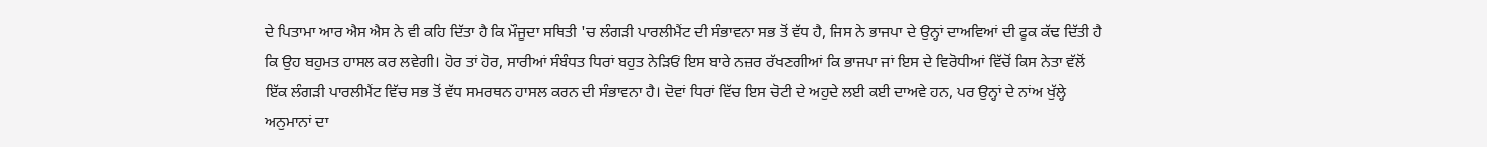ਦੇ ਪਿਤਾਮਾ ਆਰ ਐਸ ਐਸ ਨੇ ਵੀ ਕਹਿ ਦਿੱਤਾ ਹੈ ਕਿ ਮੌਜੂਦਾ ਸਥਿਤੀ 'ਚ ਲੰਗੜੀ ਪਾਰਲੀਮੈਂਟ ਦੀ ਸੰਭਾਵਨਾ ਸਭ ਤੋਂ ਵੱਧ ਹੈ, ਜਿਸ ਨੇ ਭਾਜਪਾ ਦੇ ਉਨ੍ਹਾਂ ਦਾਅਵਿਆਂ ਦੀ ਫੂਕ ਕੱਢ ਦਿੱਤੀ ਹੈ ਕਿ ਉਹ ਬਹੁਮਤ ਹਾਸਲ ਕਰ ਲਵੇਗੀ। ਹੋਰ ਤਾਂ ਹੋਰ, ਸਾਰੀਆਂ ਸੰਬੰਧਤ ਧਿਰਾਂ ਬਹੁਤ ਨੇੜਿਓਂ ਇਸ ਬਾਰੇ ਨਜ਼ਰ ਰੱਖਣਗੀਆਂ ਕਿ ਭਾਜਪਾ ਜਾਂ ਇਸ ਦੇ ਵਿਰੋਧੀਆਂ ਵਿੱਚੋਂ ਕਿਸ ਨੇਤਾ ਵੱਲੋਂ ਇੱਕ ਲੰਗੜੀ ਪਾਰਲੀਮੈਂਟ ਵਿੱਚ ਸਭ ਤੋਂ ਵੱਧ ਸਮਰਥਨ ਹਾਸਲ ਕਰਨ ਦੀ ਸੰਭਾਵਨਾ ਹੈ। ਦੋਵਾਂ ਧਿਰਾਂ ਵਿੱਚ ਇਸ ਚੋਟੀ ਦੇ ਅਹੁਦੇ ਲਈ ਕਈ ਦਾਅਵੇ ਹਨ, ਪਰ ਉਨ੍ਹਾਂ ਦੇ ਨਾਂਅ ਖੁੱਲ੍ਹੇ ਅਨੁਮਾਨਾਂ ਦਾ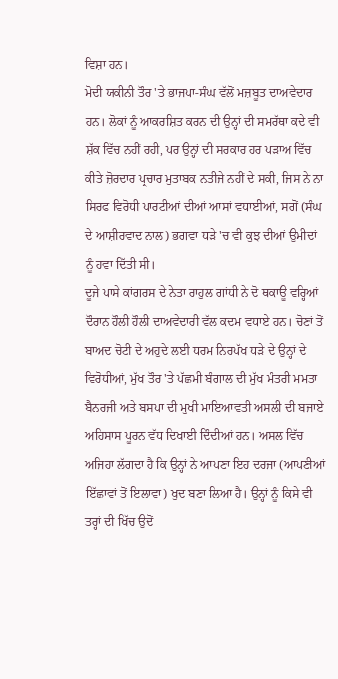ਵਿਸ਼ਾ ਹਨ।
ਮੋਦੀ ਯਕੀਨੀ ਤੌਰ 'ਤੇ ਭਾਜਪਾ-ਸੰਘ ਵੱਲੋਂ ਮਜ਼ਬੂਤ ਦਾਅਵੇਦਾਰ ਹਨ। ਲੋਕਾਂ ਨੂੰ ਆਕਰਸ਼ਿਤ ਕਰਨ ਦੀ ਉਨ੍ਹਾਂ ਦੀ ਸਮਰੱਥਾ ਕਦੇ ਵੀ ਸ਼ੱਕ ਵਿੱਚ ਨਹੀਂ ਰਹੀ, ਪਰ ਉਨ੍ਹਾਂ ਦੀ ਸਰਕਾਰ ਹਰ ਪੜਾਅ ਵਿੱਚ ਕੀਤੇ ਜ਼ੋਰਦਾਰ ਪ੍ਰਚਾਰ ਮੁਤਾਬਕ ਨਤੀਜੇ ਨਹੀਂ ਦੇ ਸਕੀ, ਜਿਸ ਨੇ ਨਾ ਸਿਰਫ ਵਿਰੋਧੀ ਪਾਰਟੀਆਂ ਦੀਆਂ ਆਸਾਂ ਵਧਾਈਆਂ, ਸਗੋਂ (ਸੰਘ ਦੇ ਆਸ਼ੀਰਵਾਦ ਨਾਲ) ਭਗਵਾ ਧੜੇ 'ਚ ਵੀ ਕੁਝ ਦੀਆਂ ਉਮੀਦਾਂ ਨੂੰ ਹਵਾ ਦਿੱਤੀ ਸੀ।
ਦੂਜੇ ਪਾਸੇ ਕਾਂਗਰਸ ਦੇ ਨੇਤਾ ਰਾਹੁਲ ਗਾਂਧੀ ਨੇ ਦੋ ਥਕਾਊ ਵਰ੍ਹਿਆਂ ਦੌਰਾਨ ਹੌਲੀ ਹੌਲੀ ਦਾਅਵੇਦਾਰੀ ਵੱਲ ਕਦਮ ਵਧਾਏ ਹਨ। ਚੋਣਾਂ ਤੋਂ ਬਾਅਦ ਚੋਟੀ ਦੇ ਅਹੁਦੇ ਲਈ ਧਰਮ ਨਿਰਪੱਖ ਧੜੇ ਦੇ ਉਨ੍ਹਾਂ ਦੇ ਵਿਰੋਧੀਆਂ, ਮੁੱਖ ਤੌਰ 'ਤੇ ਪੱਛਮੀ ਬੰਗਾਲ ਦੀ ਮੁੱਖ ਮੰਤਰੀ ਮਮਤਾ ਬੈਨਰਜੀ ਅਤੇ ਬਸਪਾ ਦੀ ਮੁਖੀ ਮਾਇਆਵਤੀ ਅਸਲੀ ਦੀ ਬਜਾਏ ਅਹਿਸਾਸ ਪੂਰਨ ਵੱਧ ਦਿਖਾਈ ਦਿੰਦੀਆਂ ਹਨ। ਅਸਲ ਵਿੱਚ ਅਜਿਹਾ ਲੱਗਦਾ ਹੈ ਕਿ ਉਨ੍ਹਾਂ ਨੇ ਆਪਣਾ ਇਹ ਦਰਜਾ (ਆਪਣੀਆਂ ਇੱਛਾਵਾਂ ਤੋਂ ਇਲਾਵਾ) ਖੁਦ ਬਣਾ ਲਿਆ ਹੈ। ਉਨ੍ਹਾਂ ਨੂੰ ਕਿਸੇ ਵੀ ਤਰ੍ਹਾਂ ਦੀ ਖਿੱਚ ਉਦੋਂ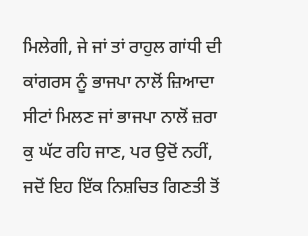ਮਿਲੇਗੀ, ਜੇ ਜਾਂ ਤਾਂ ਰਾਹੁਲ ਗਾਂਧੀ ਦੀ ਕਾਂਗਰਸ ਨੂੰ ਭਾਜਪਾ ਨਾਲੋਂ ਜ਼ਿਆਦਾ ਸੀਟਾਂ ਮਿਲਣ ਜਾਂ ਭਾਜਪਾ ਨਾਲੋਂ ਜ਼ਰਾ ਕੁ ਘੱਟ ਰਹਿ ਜਾਣ, ਪਰ ਉਦੋਂ ਨਹੀਂ, ਜਦੋਂ ਇਹ ਇੱਕ ਨਿਸ਼ਚਿਤ ਗਿਣਤੀ ਤੋਂ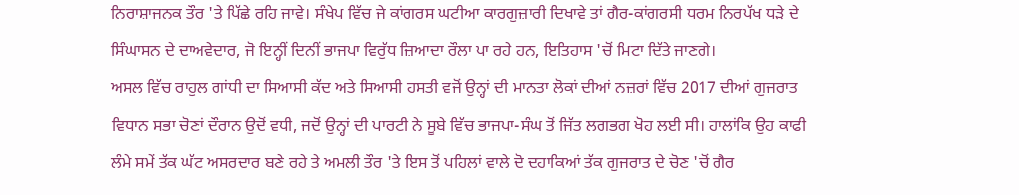ਨਿਰਾਸ਼ਾਜਨਕ ਤੌਰ 'ਤੇ ਪਿੱਛੇ ਰਹਿ ਜਾਵੇ। ਸੰਖੇਪ ਵਿੱਚ ਜੇ ਕਾਂਗਰਸ ਘਟੀਆ ਕਾਰਗੁਜ਼ਾਰੀ ਦਿਖਾਵੇ ਤਾਂ ਗੈਰ-ਕਾਂਗਰਸੀ ਧਰਮ ਨਿਰਪੱਖ ਧੜੇ ਦੇ ਸਿੰਘਾਸਨ ਦੇ ਦਾਅਵੇਦਾਰ, ਜੋ ਇਨ੍ਹੀਂ ਦਿਨੀਂ ਭਾਜਪਾ ਵਿਰੁੱਧ ਜ਼ਿਆਦਾ ਰੌਲਾ ਪਾ ਰਹੇ ਹਨ, ਇਤਿਹਾਸ 'ਚੋਂ ਮਿਟਾ ਦਿੱਤੇ ਜਾਣਗੇ।
ਅਸਲ ਵਿੱਚ ਰਾਹੁਲ ਗਾਂਧੀ ਦਾ ਸਿਆਸੀ ਕੱਦ ਅਤੇ ਸਿਆਸੀ ਹਸਤੀ ਵਜੋਂ ਉਨ੍ਹਾਂ ਦੀ ਮਾਨਤਾ ਲੋਕਾਂ ਦੀਆਂ ਨਜ਼ਰਾਂ ਵਿੱਚ 2017 ਦੀਆਂ ਗੁਜਰਾਤ ਵਿਧਾਨ ਸਭਾ ਚੋਣਾਂ ਦੌਰਾਨ ਉਦੋਂ ਵਧੀ, ਜਦੋਂ ਉਨ੍ਹਾਂ ਦੀ ਪਾਰਟੀ ਨੇ ਸੂਬੇ ਵਿੱਚ ਭਾਜਪਾ-ਸੰਘ ਤੋਂ ਜਿੱਤ ਲਗਭਗ ਖੋਹ ਲਈ ਸੀ। ਹਾਲਾਂਕਿ ਉਹ ਕਾਫੀ ਲੰਮੇ ਸਮੇਂ ਤੱਕ ਘੱਟ ਅਸਰਦਾਰ ਬਣੇ ਰਹੇ ਤੇ ਅਮਲੀ ਤੌਰ 'ਤੇ ਇਸ ਤੋਂ ਪਹਿਲਾਂ ਵਾਲੇ ਦੋ ਦਹਾਕਿਆਂ ਤੱਕ ਗੁਜਰਾਤ ਦੇ ਚੋਣ 'ਚੋਂ ਗੈਰ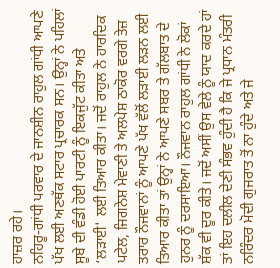ਹਾਜ਼ਰ ਰਹੇ।
ਨਹਿਰੂ-ਗਾਂਧੀ ਪਰਵਾਰ ਦੇ ਜਾਨਸ਼ੀਨ ਰਾਹੁਲ ਗਾਂਧੀ ਆਪਣੇ ਪੱਖ ਲਈ ਅਣਥੱਕ ਸਟਾਰ ਪ੍ਰਚਾਰਕ ਸਨ। ਉਨ੍ਹਾਂ ਨੇ ਪਹਿਲਾਂ ਸੂਬੇ ਦੀ ਵੰਡੀ ਹੋਈ ਪਾਰਟੀ ਨੂੰ ਇਕਜੁੱਟ ਕੀਤਾ ਅਤੇ ‘ਲੜਾਈ' ਲਈ ਤਿਆਰ ਕੀਤਾ। ਜਦੋਂ ਰਾਹੁਲ ਨੇ ਹਾਰਦਿਕ ਪਟੇਲ, ਜਿਗਨੇਸ਼ ਮੇਵਾਣੀ ਤੇ ਅਲਪੇਸ਼ ਠਾਕੋਰ ਵਰਗੇ ਤੇਜ਼ ਤਰਾਰ ਨੌਜਵਾਨਾਂ ਨੂੰ ਆਪਣੇ ਪੱਖ ਵੱਲੋਂ ਲੜਾਈ ਲੜਨ ਲਈ ਤਿਆਰ ਕੀਤਾ ਤਾਂ ਉਨ੍ਹਾਂ ਨੇ ਆਪਣੇ ਸਬਰ ਤੇ ਗੱਲਬਾਤ ਦੇ ਹੁਨਰ ਨੂੰ ਦਰਸਾਇਆ। ਨੌਜਵਾਨ ਰਾਹੁਲ ਗਾਂਧੀ ਨੇ ਲੋਕਾਂ ਸ਼ੱਕ ਵੀ ਦੂਰ ਕੀਤੇ। ਜਦੋਂ ਅਸੀਂ ਉਸ ਵੇਲੇ ਨੂੰ ਯਾਦ ਕਰਦੇ ਹਾਂ ਤਾਂ ਇਹ ਦਲੀਲ ਦੇਣੀ ਸੰਭਵ ਹੁੰਦੀ ਹੈ ਕਿ ਜੇ ਪ੍ਰਧਾਨ ਮੰਤਰੀ ਨਰਿੰਦਰ ਮੋਦੀ ਗੁਜਰਾਤ ਤੋਂ ਨਾ ਹੁੰਦੇ ਅਤੇ ਜੇ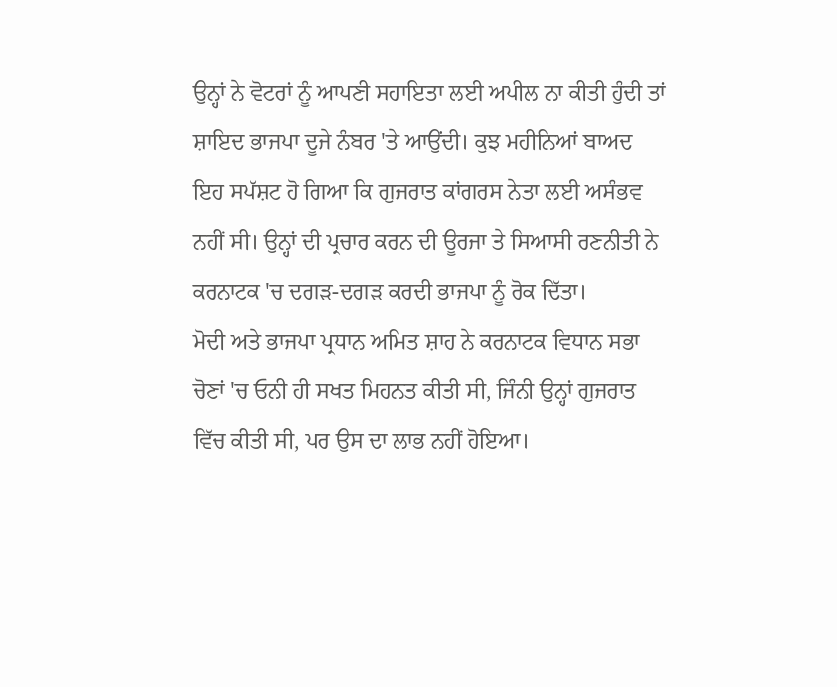ਉਨ੍ਹਾਂ ਨੇ ਵੋਟਰਾਂ ਨੂੰ ਆਪਣੀ ਸਹਾਇਤਾ ਲਈ ਅਪੀਲ ਨਾ ਕੀਤੀ ਹੁੰਦੀ ਤਾਂ ਸ਼ਾਇਦ ਭਾਜਪਾ ਦੂਜੇ ਨੰਬਰ 'ਤੇ ਆਉਂਦੀ। ਕੁਝ ਮਹੀਨਿਆਂ ਬਾਅਦ ਇਹ ਸਪੱਸ਼ਟ ਹੋ ਗਿਆ ਕਿ ਗੁਜਰਾਤ ਕਾਂਗਰਸ ਨੇਤਾ ਲਈ ਅਸੰਭਵ ਨਹੀਂ ਸੀ। ਉਨ੍ਹਾਂ ਦੀ ਪ੍ਰਚਾਰ ਕਰਨ ਦੀ ਊਰਜਾ ਤੇ ਸਿਆਸੀ ਰਣਨੀਤੀ ਨੇ ਕਰਨਾਟਕ 'ਚ ਦਗੜ-ਦਗੜ ਕਰਦੀ ਭਾਜਪਾ ਨੂੰ ਰੋਕ ਦਿੱਤਾ।
ਮੋਦੀ ਅਤੇ ਭਾਜਪਾ ਪ੍ਰਧਾਨ ਅਮਿਤ ਸ਼ਾਹ ਨੇ ਕਰਨਾਟਕ ਵਿਧਾਨ ਸਭਾ ਚੋਣਾਂ 'ਚ ਓਨੀ ਹੀ ਸਖਤ ਮਿਹਨਤ ਕੀਤੀ ਸੀ, ਜਿੰਨੀ ਉਨ੍ਹਾਂ ਗੁਜਰਾਤ ਵਿੱਚ ਕੀਤੀ ਸੀ, ਪਰ ਉਸ ਦਾ ਲਾਭ ਨਹੀਂ ਹੋਇਆ।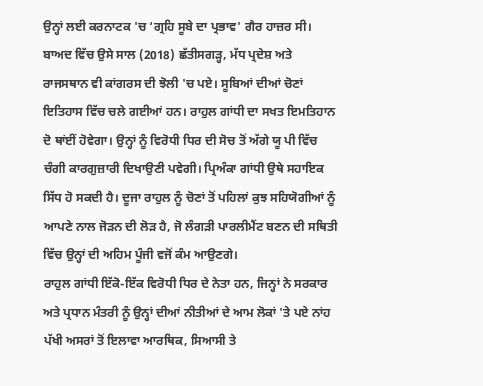ਉਨ੍ਹਾਂ ਲਈ ਕਰਨਾਟਕ 'ਚ ‘ਗ੍ਰਹਿ ਸੂਬੇ ਦਾ ਪ੍ਰਭਾਵ' ਗੈਰ ਹਾਜ਼ਰ ਸੀ। ਬਾਅਦ ਵਿੱਚ ਉਸੇ ਸਾਲ (2018) ਛੱਤੀਸਗੜ੍ਹ, ਮੱਧ ਪ੍ਰਦੇਸ਼ ਅਤੇ ਰਾਜਸਥਾਨ ਵੀ ਕਾਂਗਰਸ ਦੀ ਝੋਲੀ 'ਚ ਪਏ। ਸੂਬਿਆਂ ਦੀਆਂ ਚੋਣਾਂ ਇਤਿਹਾਸ ਵਿੱਚ ਚਲੇ ਗਈਆਂ ਹਨ। ਰਾਹੁਲ ਗਾਂਧੀ ਦਾ ਸਖਤ ਇਮਤਿਹਾਨ ਦੋ ਥਾਂਈਂ ਹੋਵੇਗਾ। ਉਨ੍ਹਾਂ ਨੂੰ ਵਿਰੋਧੀ ਧਿਰ ਦੀ ਸੋਚ ਤੋਂ ਅੱਗੇ ਯੂ ਪੀ ਵਿੱਚ ਚੰਗੀ ਕਾਰਗੁਜ਼ਾਰੀ ਦਿਖਾਉਣੀ ਪਵੇਗੀ। ਪ੍ਰਿਅੰਕਾ ਗਾਂਧੀ ਉਥੇ ਸਹਾਇਕ ਸਿੱਧ ਹੋ ਸਕਦੀ ਹੈ। ਦੂਜਾ ਰਾਹੁਲ ਨੂੰ ਚੋਣਾਂ ਤੋਂ ਪਹਿਲਾਂ ਕੁਝ ਸਹਿਯੋਗੀਆਂ ਨੂੰ ਆਪਣੇ ਨਾਲ ਜੋੜਨ ਦੀ ਲੋੜ ਹੈ, ਜੋ ਲੰਗੜੀ ਪਾਰਲੀਮੈਂਟ ਬਣਨ ਦੀ ਸਥਿਤੀ ਵਿੱਚ ਉਨ੍ਹਾਂ ਦੀ ਅਹਿਮ ਪੂੰਜੀ ਵਜੋਂ ਕੰਮ ਆਉਣਗੇ।
ਰਾਹੁਲ ਗਾਂਧੀ ਇੱਕੋ-ਇੱਕ ਵਿਰੋਧੀ ਧਿਰ ਦੇ ਨੇਤਾ ਹਨ, ਜਿਨ੍ਹਾਂ ਨੇ ਸਰਕਾਰ ਅਤੇ ਪ੍ਰਧਾਨ ਮੰਤਰੀ ਨੂੰ ਉਨ੍ਹਾਂ ਦੀਆਂ ਨੀਤੀਆਂ ਦੇ ਆਮ ਲੋਕਾਂ 'ਤੇ ਪਏ ਨਾਂਹ ਪੱਖੀ ਅਸਰਾਂ ਤੋਂ ਇਲਾਵਾ ਆਰਥਿਕ, ਸਿਆਸੀ ਤੇ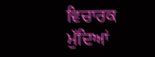ਵਿਚਾਰਕ ਮੁੱਦਿਆਂ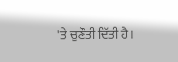'ਤੇ ਚੁਣੌਤੀ ਦਿੱਤੀ ਹੈ।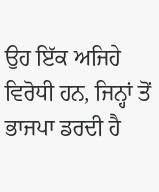ਉਹ ਇੱਕ ਅਜਿਹੇ ਵਿਰੋਧੀ ਹਨ, ਜਿਨ੍ਹਾਂ ਤੋਂ ਭਾਜਪਾ ਡਰਦੀ ਹੈ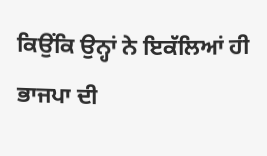ਕਿਉਂਕਿ ਉਨ੍ਹਾਂ ਨੇ ਇਕੱਲਿਆਂ ਹੀ ਭਾਜਪਾ ਦੀ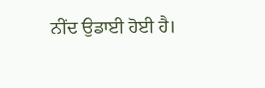ਨੀਂਦ ਉਡਾਈ ਹੋਈ ਹੈ।